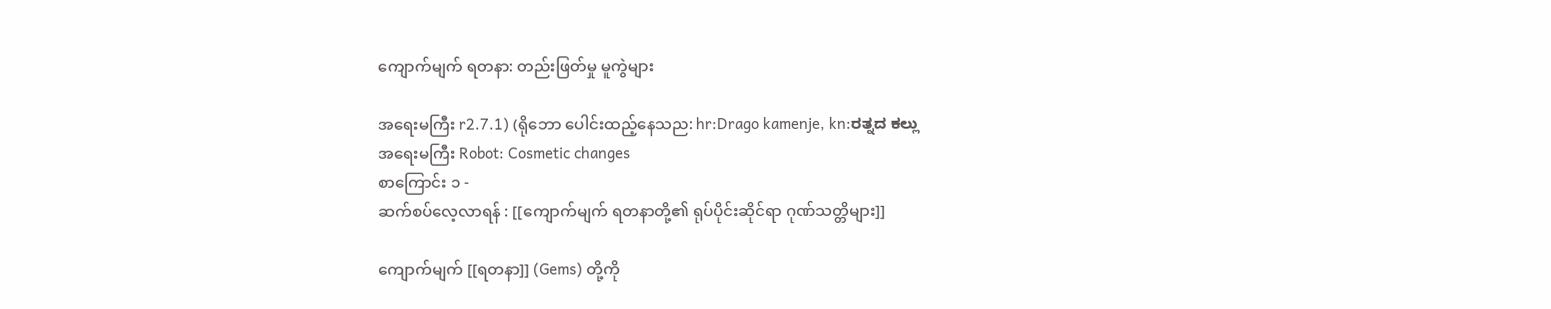ကျောက်မျက် ရတနာ: တည်းဖြတ်မှု မူကွဲများ

အရေးမကြီး r2.7.1) (ရိုဘော ပေါင်းထည့်နေသည: hr:Drago kamenje, kn:ರತ್ನದ ಕಲ್ಲು
အရေးမကြီး Robot: Cosmetic changes
စာကြောင်း ၁ -
ဆက်စပ်လေ့လာရန် : [[ကျောက်မျက် ရတနာတို့၏ ရုပ်ပိုင်းဆိုင်ရာ ဂုဏ်သတ္တိများ]]

ကျောက်မျက် [[ရတနာ]] (Gems) တို့ကို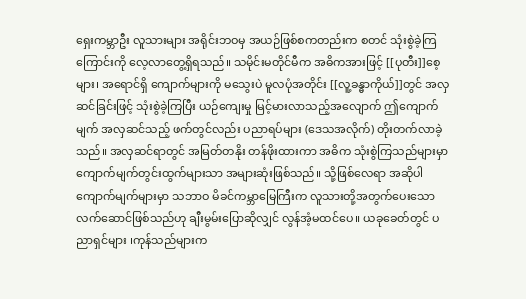ရှေးကမ္ဘာဦး လူသားများ အရိုင်းဘဝမှ အယဉ်ဖြစ်စကတည်းက စတင် သုံးစွဲခဲ့ကြကြောင်းကို လေ့လာတွေ့ရှိရသည်။ သမိုင်းမတိုင်မီက အဓိကအားဖြင့် [[ပုတီး]]စေ့များ၊ အရောင်ရှိ ကျောက်များကို မသွေးပဲ မူလပုံအတိုင်း [[လူ့ခန္ဓာကိုယ်]]တွင် အလှဆင်ခြင်းဖြင့် သုံးစွဲခဲ့ကြပြီး ယဉ်ကျေးမှု မြင့်မားလာသည့်အလျောက် ဤကျောက်မျက် အလှဆင်သည့် ဖက်တွင်လည်း ပညာရပ်များ (ဒေသအလိုက်) တိုးတက်လာခဲ့သည်။ အလှဆင်ရာတွင် အမြတ်တနိုး တန်ဖိုးထားကာ အဓိက သုံးစွဲကြသည်များမှာ ကျောက်မျက်တွင်းထွက်များသာ အများဆုံးဖြစ်သည်။ သို့ဖြစ်လေရာ အဆိုပါ ကျောက်မျက်များမှာ သဘာဝ မိခင်ကမ္ဘာမြေကြီးက လူသားတို့အတွက်ပေးသော လက်ဆောင်ဖြစ်သည်ဟု ချီးမွမ်းပြောဆိုလျှင် လွန်အံ့မထင်ပေ။ ယခုခေတ်တွင် ပညာရှင်များ ၊ကုန်သည်များက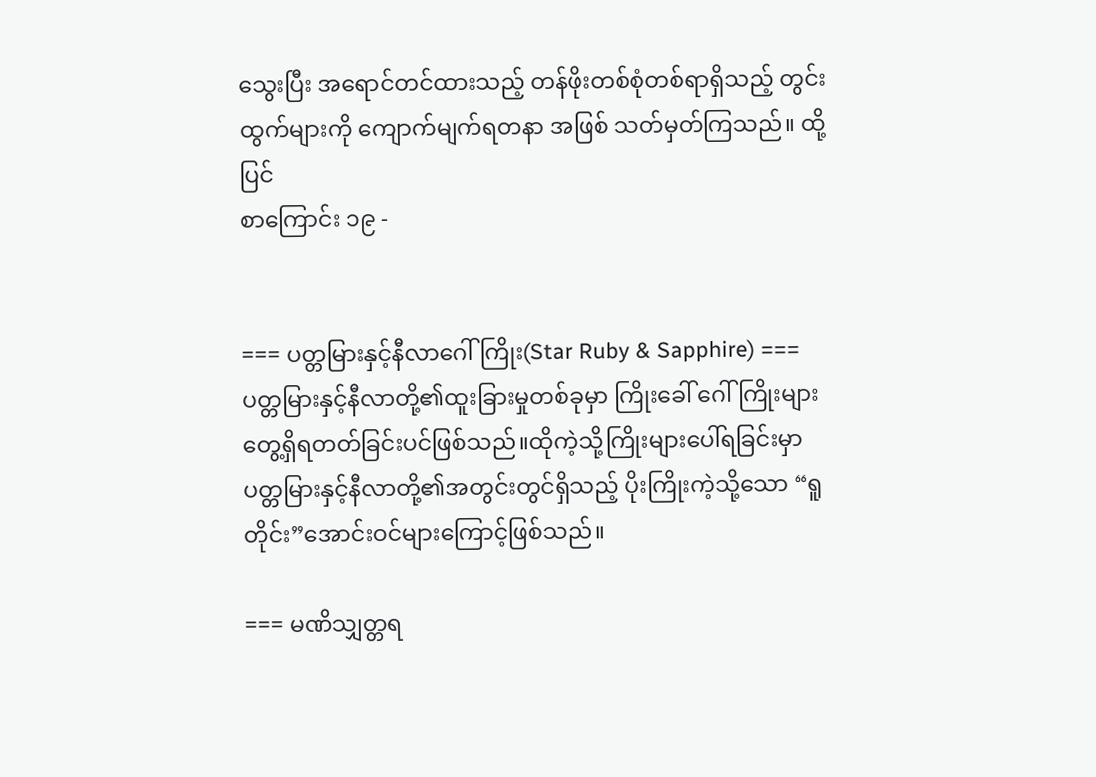သွေးပြီး အရောင်တင်ထားသည့် တန်ဖိုးတစ်စုံတစ်ရာရှိသည့် တွင်းထွက်များကို ကျောက်မျက်ရတနာ အဖြစ် သတ်မှတ်ကြသည်။ ထို့ပြင်
စာကြောင်း ၁၉ -


=== ပတ္တမြားနှင့်နီလာဂေါ်ကြိုး(Star Ruby & Sapphire) ===
ပတ္တမြားနှင့်နီလာတို့၏ထူးခြားမှုတစ်ခုမှာ ကြိုးခေါ် ဂေါ်ကြိုးများတွေ့ရှိရတတ်ခြင်းပင်ဖြစ်သည်။ထိုကဲ့သို့ကြိုးများပေါ်ရခြင်းမှာ ပတ္တမြားနှင့်နီလာတို့၏အတွင်းတွင်ရှိသည့် ပိုးကြိုးကဲ့သို့သော “ရူတိုင်း”အောင်းဝင်များကြောင့်ဖြစ်သည်။

=== မဏိသျှတ္တရ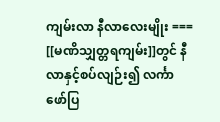ကျမ်းလာ နီလာလေးမျိုး ===
[[မဏိသျှတ္တရကျမ်း]]တွင် နီလာနှင့်စပ်လျဉ်း၍ လင်္ကာဖော်ပြ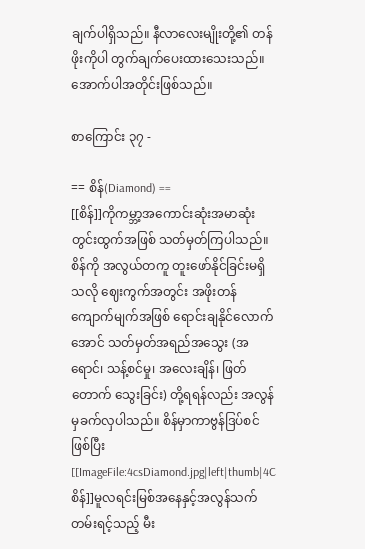ချက်ပါရှိသည်။ နီလာလေးမျိုးတို့၏ တန်ဖိုးကိုပါ တွက်ချက်ပေးထားသေးသည်။ အောက်ပါအတိုင်းဖြစ်သည်။

စာကြောင်း ၃၇ -

== စိန်(Diamond) ==
[[စိန်]]ကိုကမ္ဘာ့အကောင်းဆုံးအမာဆုံးတွင်းထွက်အဖြစ် သတ်မှတ်ကြပါသည်။ စိန်ကို အလွယ်တကူ တူးဖော်နိုင်ခြင်းမရှိသလို ဈေးကွက်အတွင်း အဖိုးတန်ကျောက်မျက်အဖြစ် ရောင်းချနိုင်လောက်အောင် သတ်မှတ်အရည်အသွေး (အရောင်၊ သန့်စင်မှု၊ အလေးချိန်၊ ဖြတ်တောက် သွေးခြင်း) တို့ရရန်လည်း အလွန်မှခက်လှပါသည်။ စိန်မှာကာဗွန်ဒြပ်စင်ဖြစ်ပြီး [[ImageFile:4csDiamond.jpg|left|thumb|4C စိန်]]မူလရင်းမြစ်အနေနှင့်အလွန်သက်တမ်းရင့်သည့် မီး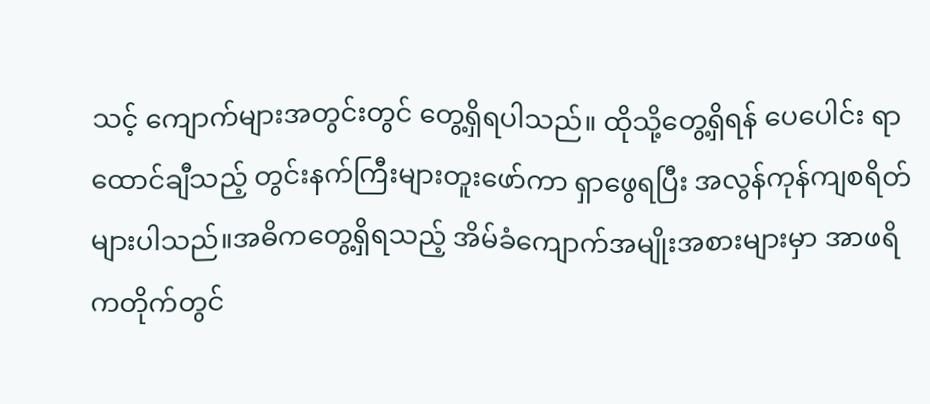သင့် ကျောက်များအတွင်းတွင် တွေ့ရှိရပါသည်။ ထိုသို့တွေ့ရှိရန် ပေပေါင်း ရာထောင်ချီသည့် တွင်းနက်ကြီးများတူးဖော်ကာ ရှာဖွေရပြီး အလွန်ကုန်ကျစရိတ် များပါသည်။အဓိကတွေ့ရှိရသည့် အိမ်ခံကျောက်အမျိုးအစားများမှာ အာဖရိကတိုက်တွင်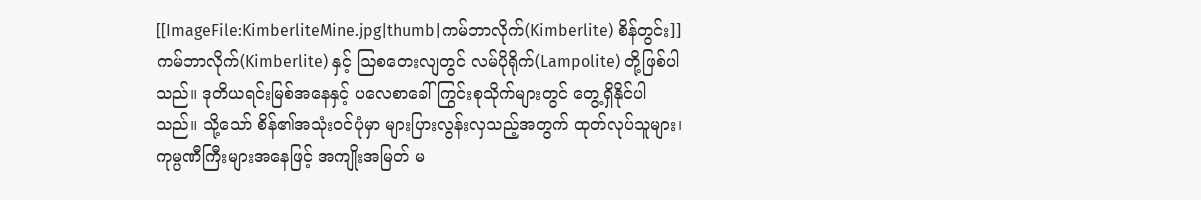[[ImageFile:KimberliteMine.jpg|thumb|ကမ်ဘာလိုက်(Kimberlite) စိန်တွင်း]]ကမ်ဘာလိုက်(Kimberlite) နှင့် ဩစတေးလျတွင် လမ်ပိုရိုက်(Lampolite) တို့ဖြစ်ပါသည်။ ဒုတိယရင်းမြစ်အနေနှင့် ပလေစာခေါ် ကြွင်းစုသိုက်များတွင် တွေ့ရှိနိုင်ပါသည်။ သို့သော် စိန်၏အသုံးဝင်ပုံမှာ များပြားလွန်းလှသည့်အတွက် ထုတ်လုပ်သူများ၊ ကုမ္ပဏီကြီးများအနေဖြင့် အကျိုးအမြတ် မ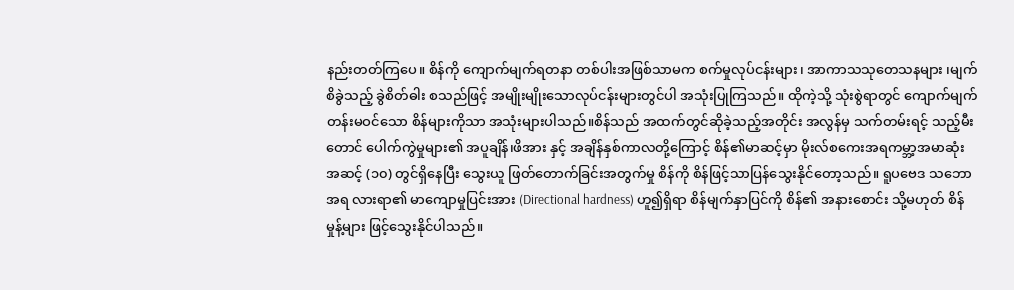နည်းတတ်ကြပေ။ စိန်ကို ကျောက်မျက်ရတနာ တစ်ပါးအဖြစ်သာမက စက်မှုလုပ်ငန်းများ၊ အာကာသသုတေသနများ ၊မျက်စိခွဲသည့် ခွဲစိတ်ဓါး စသည်ဖြင့် အမျိုးမျိုးသောလုပ်ငန်းများတွင်ပါ အသုံးပြုကြသည်။ ထိုကဲ့သို့ သုံးစွဲရာတွင် ကျောက်မျက်တန်းမဝင်သော စိန်များကိုသာ အသုံးများပါသည်။စိန်သည် အထက်တွင်ဆိုခဲ့သည့်အတိုင်း အလွန်မှ သက်တမ်းရင့် သည့်မီးတောင် ပေါက်ကွဲမှုများ၏ အပူချိန်၊ဖိအား နှင့် အချိန်နှစ်ကာလတို့ကြောင့် စိန်၏မာဆင့်မှာ မိုးလ်စကေးအရကမ္ဘာ့အမာဆုံး အဆင့် (၁၀) တွင်ရှိနေပြီး သွေးယူ ဖြတ်တောက်ခြင်းအတွက်မှု စိန်ကို စိန်ဖြင့်သာပြန်သွေးနိုင်တော့သည်။ ရူပဗေဒ သဘောအရ လားရာ၏ မာကျောမှုပြင်းအား (Directional hardness) ဟူ၍ရှိရာ စိန်မျက်နှာပြင်ကို စိန်၏ အနားစောင်း သို့မဟုတ် စိန်မှုန့်များ ဖြင့်သွေးနိုင်ပါသည်။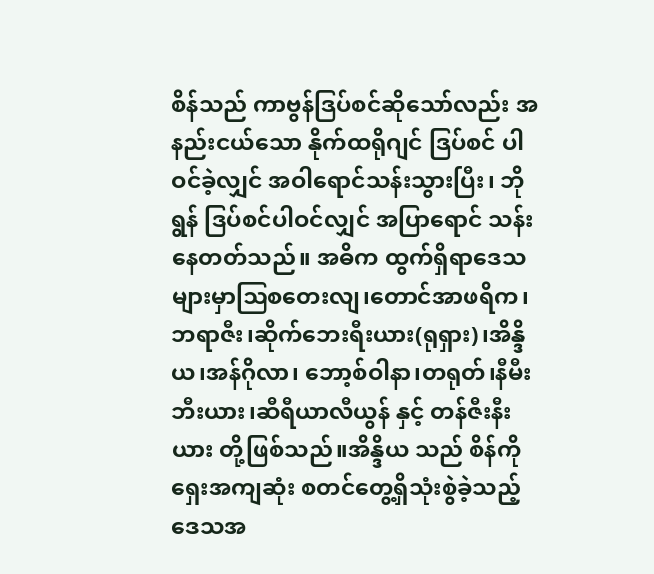စိန်သည် ကာဗွန်ဒြပ်စင်ဆိုသော်လည်း အနည်းငယ်သော နိုက်ထရိုဂျင် ဒြပ်စင် ပါဝင်ခဲ့လျှင် အဝါရောင်သန်းသွားပြီး၊ ဘိုရွန် ဒြပ်စင်ပါဝင်လျှင် အပြာရောင် သန်းနေတတ်သည်။ အဓိက ထွက်ရှိရာဒေသများမှာဩစတေးလျ၊တောင်အာဖရိက၊ဘရာဇီး၊ဆိုက်ဘေးရီးယား(ရုရှား)၊အိန္ဒိယ၊အန်ဂိုလာ၊ ဘော့စ်ဝါနာ၊တရုတ်၊နီမီးဘီးယား၊ဆီရီယာလီယွန် နှင့် တန်ဇီးနီးယား တို့ဖြစ်သည်။အိန္ဒိယ သည် စိန်ကို ရှေးအကျဆုံး စတင်တွေ့ရှိသုံးစွဲခဲ့သည့်ဒေသအ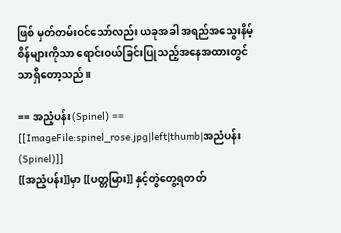ဖြစ် မှတ်တမ်းဝင်သော်လည်း ယခုအခါ အရည်အသွေးနိမ့်စိန်များကိုသာ ရောင်းဝယ်ခြင်းပြုသည့်အနေအထားတွင်သာရှိတော့သည်။

== အညံ့ပန်း(Spinel) ==
[[ImageFile:spinel_rose.jpg|left|thumb|အညံပန်း(Spinel)]]
[[အညံ့ပန်း]]မှာ [[ပတ္တမြား]] နှင့်တွဲတွေ့ရတတ်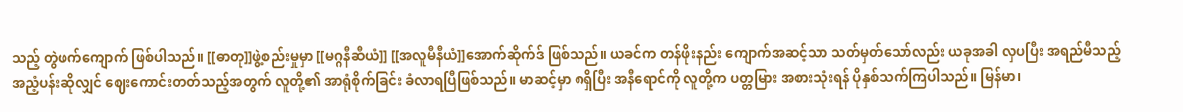သည့် တွဲဖက်ကျောက် ဖြစ်ပါသည်။ [[ဓာတု]]ဖွဲ့စည်းမှုမှာ [[မဂ္ဂနီဆီယံ]] [[အလူမီနီယံ]]အောက်ဆိုက်ဒ် ဖြစ်သည်။ ယခင်က တန်ဖိုးနည်း ကျောက်အဆင့်သာ သတ်မှတ်သော်လည်း ယခုအခါ လှပပြီး အရည်မီသည့် အညံ့ပန်းဆိုလျှင် ဈေးကောင်းတတ်သည့်အတွက် လူတို့၏ အာရုံစိုက်ခြင်း ခံလာရပြီဖြစ်သည်။ မာဆင့်မှာ ၈ရှိပြီး အနီရောင်ကို လူတို့က ပတ္တမြား အစားသုံးရန် ပိုနှစ်သက်ကြပါသည်။ မြန်မာ၊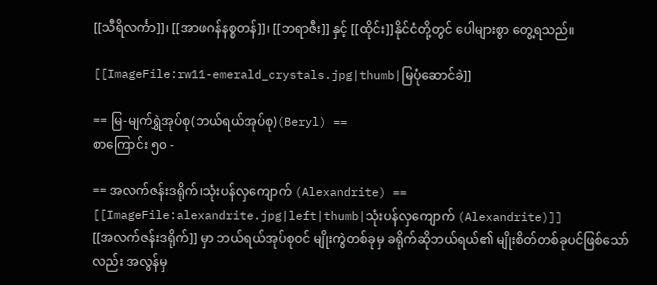[[သီရိလင်္ကာ]]၊ [[အာဖဂန်နစ္စတန်]]၊ [[ဘရာဇီး]] နှင့် [[ထိုင်း]]နိုင်ငံတို့တွင် ပေါများစွာ တွေ့ရသည်။

[[ImageFile:rw11-emerald_crystals.jpg|thumb|မြပုံဆောင်ခဲ]]

== မြ-မျက်ရွှဲအုပ်စု(ဘယ်ရယ်အုပ်စု)(Beryl) ==
စာကြောင်း ၅၀ -

== အလက်ဇန်းဒရိုက်၊သုံးပန်လှကျောက် (Alexandrite) ==
[[ImageFile:alexandrite.jpg|left|thumb|သုံးပန်လှကျောက် (Alexandrite)]]
[[အလက်ဇန်းဒရိုက်]] မှာ ဘယ်ရယ်အုပ်စုဝင် မျိုးကွဲတစ်ခုမှ ခရိုက်ဆိုဘယ်ရယ်၏ မျိုးစိတ်တစ်ခုပင်ဖြစ်သော်လည်း အလွန်မှ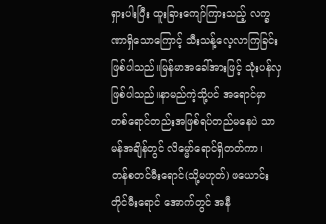ရှားပါးပြီး ထူးခြားကျော်ကြားသည့် လက္ခဏာရှိသောကြောင့် သီးသန့်လေ့လာကြခြင်းဖြစ်ပါသည်။မြန်မာအခေါ်အားဖြင့် သုံးပန်လှ ဖြစ်ပါသည်။နာမည်ကဲ့သို့ပင် အရောင်မှာ တစ်ရောင်တည်းအဖြစ်ရပ်တည်မနေပဲ သာမန်အချိန်တွင် လိမ္မော်ရောင်ရှိတတ်ကာ၊ တန်စတင်မီးရောင်(သို့မဟုတ်) ဖယောင်းတိုင်မီးရောင် အောက်တွင် အနီ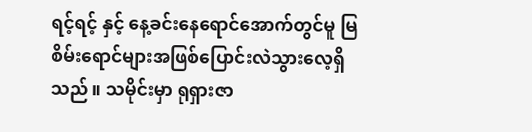ရင့်ရင့် နှင့် နေ့ခင်းနေရောင်အောက်တွင်မူ မြစိမ်းရောင်များအဖြစ်ပြောင်းလဲသွားလေ့ရှိသည်။ သမိုင်းမှာ ရုရှားဇာ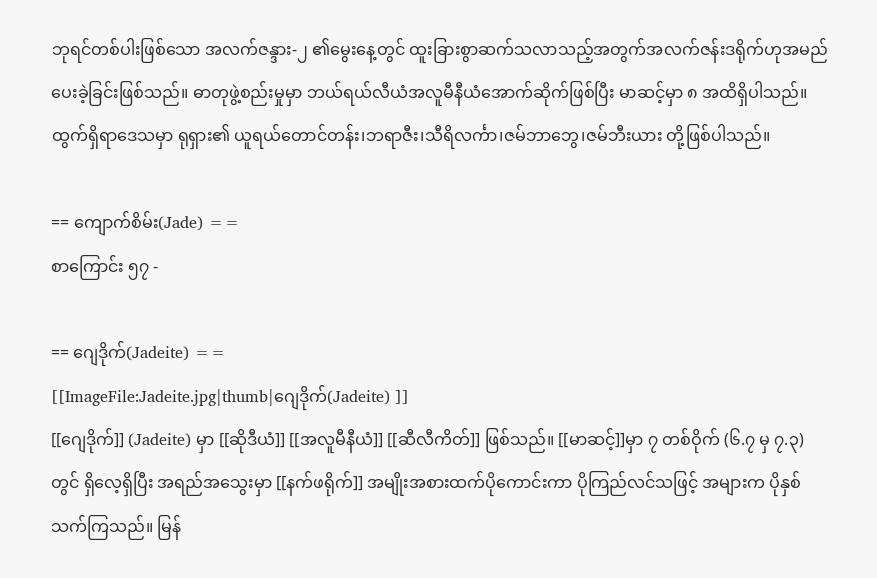ဘုရင်တစ်ပါးဖြစ်သော အလက်ဇန္ဒား-၂ ၏မွေးနေ့တွင် ထူးခြားစွာဆက်သလာသည့်အတွက်အလက်ဇန်းဒရိုက်ဟုအမည်ပေးခဲ့ခြင်းဖြစ်သည်။ ဓာတုဖွဲ့စည်းမှုမှာ ဘယ်ရယ်လီယံအလူမီနီယံအောက်ဆိုက်ဖြစ်ပြီး မာဆင့်မှာ ၈ အထိရှိပါသည်။ ထွက်ရှိရာဒေသမှာ ရုရှား၏ ယူရယ်တောင်တန်း၊ဘရာဇီး၊သီရိလင်္ကာ၊ဇမ်ဘာဘွေ၊ဇမ်ဘီးယား တို့ဖြစ်ပါသည်။

== ကျောက်စိမ်း(Jade) ==
စာကြောင်း ၅၇ -

== ဂျေဒိုက်(Jadeite) ==
[[ImageFile:Jadeite.jpg|thumb|ဂျေဒိုက်(Jadeite) ]]
[[ဂျေဒိုက်]] (Jadeite) မှာ [[ဆိုဒီယံ]] [[အလူမီနီယံ]] [[ဆီလီကိတ်]] ဖြစ်သည်။ [[မာဆင့်]]မှာ ၇ တစ်ဝိုက် (၆.၇ မှ ၇.၃) တွင် ရှိလေ့ရှိပြီး အရည်အသွေးမှာ [[နက်ဖရိုက်]] အမျိုးအစားထက်ပိုကောင်းကာ ပိုကြည်လင်သဖြင့် အများက ပိုနှစ်သက်ကြသည်။ မြန်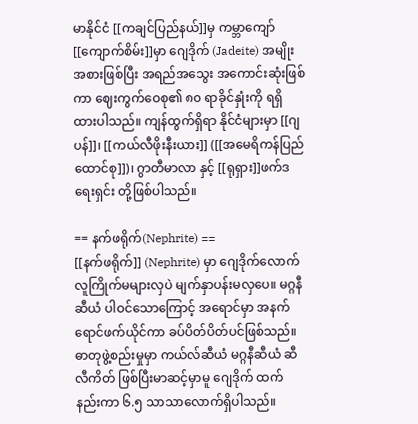မာနိုင်ငံ [[ကချင်ပြည်နယ်]]မှ ကမ္ဘာကျော် [[ကျောက်စိမ်း]]မှာ ဂျေဒိုက် (Jadeite) အမျိုးအစားဖြစ်ပြီး အရည်အသွေး အကောင်းဆုံးဖြစ်ကာ ဈေးကွက်ဝေစု၏ ၈၀ ရာခိုင်နှုံးကို ရရှိထားပါသည်။ ကျန်ထွက်ရှိရာ နိုင်ငံများမှာ [[ဂျပန်]]၊ [[ကယ်လီဖိုးနီးယား]] ([[အမေရိကန်ပြည်ထောင်စု]])၊ ဂွာတီမာလာ နှင့် [[ရုရှား]]ဖက်ဒရေးရှင်း တို့ဖြစ်ပါသည်။

== နက်ဖရိုက်(Nephrite) ==
[[နက်ဖရိုက်]] (Nephrite) မှာ ဂျေဒိုက်လောက် လူကြိုက်မများလှပဲ မျက်နှာပန်းမလှပေ။ မဂ္ဂနီဆီယံ ပါဝင်သောကြောင့် အရောင်မှာ အနက်ရောင်ဖက်ယိုင်ကာ ခပ်ပိတ်ပိတ်ပင်ဖြစ်သည်။ ဓာတုဖွဲ့စည်းမှုမှာ ကယ်လ်ဆီယံ မဂ္ဂနီဆီယံ ဆီလီကိတ် ဖြစ်ပြီးမာဆင့်မှာမူ ဂျေဒိုက် ထက်နည်းကာ ၆.၅ သာသာလောက်ရှိပါသည်။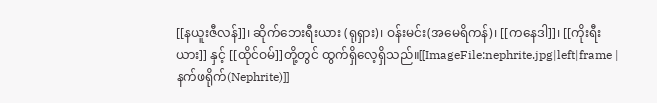[[နယူးဇီလန်]]၊ ဆိုက်ဘေးရီးယား (ရုရှား)၊ ဝန်းမင်း(အမေရိကန်)၊ [[ကနေဒါ]]၊ [[ကိုးရီးယား]] နှင့် [[ထိုင်ဝမ်]]တို့တွင် ထွက်ရှိလေ့ရှိသည်။[[ImageFile:nephrite.jpg|left|frame | နက်ဖရိုက်(Nephrite)]]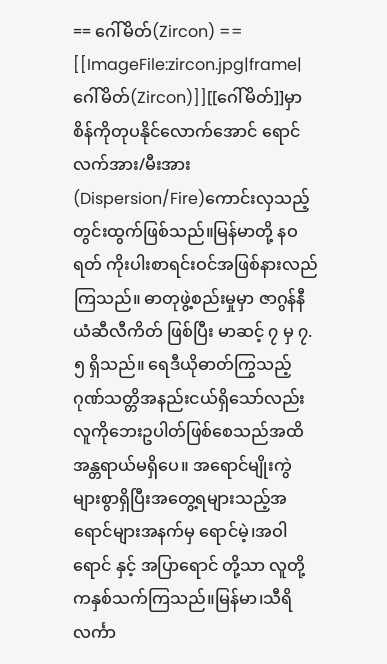== ဂေါ်မိတ်(Zircon) ==
[[ImageFile:zircon.jpg|frame|ဂေါ်မိတ်(Zircon)]][[ဂေါ်မိတ်]]မှာ စိန်ကိုတုပနိုင်လောက်အောင် ရောင်လက်အား/မီးအား(Dispersion/Fire)ကောင်းလှသည့် တွင်းထွက်ဖြစ်သည်။မြန်မာတို့ နဝရတ် ကိုးပါးစာရင်းဝင်အဖြစ်နားလည်ကြသည်။ ဓာတုဖွဲ့စည်းမှုမှာ ဇာဂွန်နီယံဆီလီကိတ် ဖြစ်ပြီး မာဆင့် ၇ မှ ၇.၅ ရှိသည်။ ရေဒီယိုဓာတ်ကြွသည့်ဂုဏ်သတ္တိအနည်းငယ်ရှိသော်လည်း လူကိုဘေးဥပါတ်ဖြစ်စေသည်အထိ အန္တရာယ်မရှိပေ။ အရောင်မျိုးကွဲများစွာရှိပြီးအတွေ့ရများသည့်အရောင်များအနက်မှ ရောင်မဲ့၊အဝါရောင် နှင့် အပြာရောင် တို့သာ လူတို့ကနှစ်သက်ကြသည်။မြန်မာ၊သီရိလင်္ကာ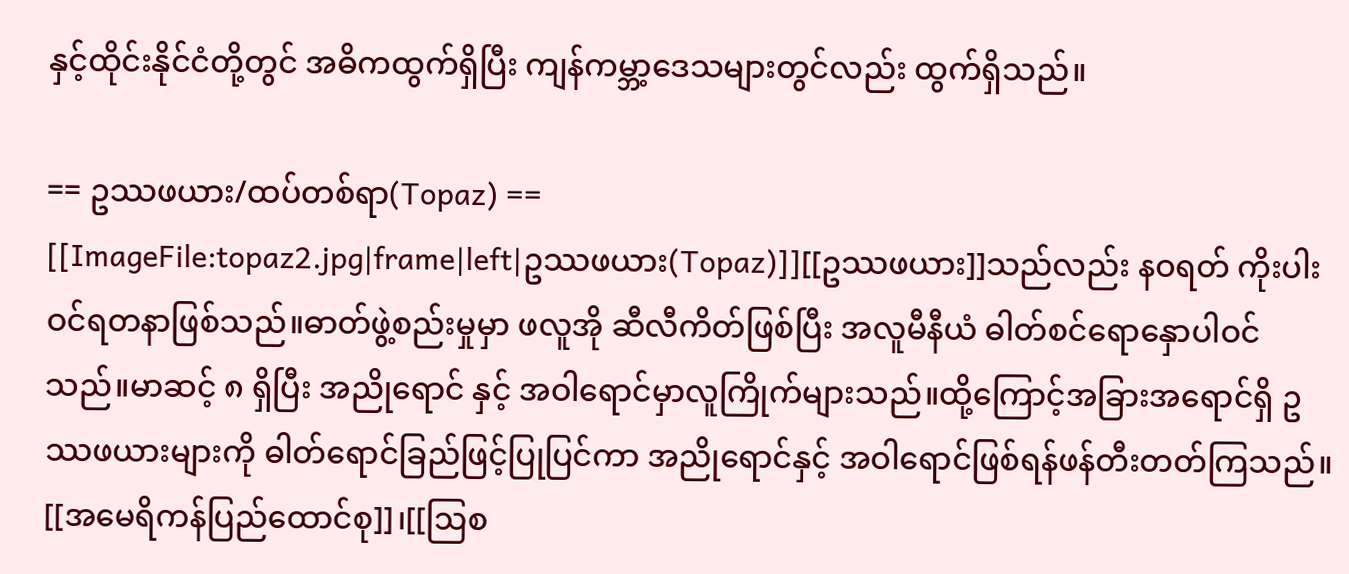နှင့်ထိုင်းနိုင်ငံတို့တွင် အဓိကထွက်ရှိပြီး ကျန်ကမ္ဘာ့ဒေသများတွင်လည်း ထွက်ရှိသည်။

== ဥဿဖယား/ထပ်တစ်ရာ(Topaz) ==
[[ImageFile:topaz2.jpg|frame|left|ဥဿဖယား(Topaz)]][[ဥဿဖယား]]သည်လည်း နဝရတ် ကိုးပါးဝင်ရတနာဖြစ်သည်။ဓာတ်ဖွဲ့စည်းမှုမှာ ဖလူအို ဆီလီကိတ်ဖြစ်ပြီး အလူမီနီယံ ဓါတ်စင်ရောနှောပါဝင်သည်။မာဆင့် ၈ ရှိပြီး အညိုရောင် နှင့် အဝါရောင်မှာလူကြိုက်များသည်။ထို့ကြောင့်အခြားအရောင်ရှိ ဥဿဖယားများကို ဓါတ်ရောင်ခြည်ဖြင့်ပြုပြင်ကာ အညိုရောင်နှင့် အဝါရောင်ဖြစ်ရန်ဖန်တီးတတ်ကြသည်။ [[အမေရိကန်ပြည်ထောင်စု]]၊[[ဩစ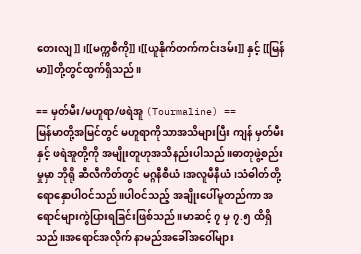တေးလျ]]၊[[မက္ကစီကို]] ၊[[ယူနိုက်တက်ကင်းဒမ်း]] နှင့် [[မြန်မာ]]တို့တွင်ထွက်ရှိသည်။

== မှတ်မီး/မဟူရာ/ဖရဲအူ (Tourmaline) ==
မြန်မာတို့အမြင်တွင် မဟူရာကိုသာအသိများပြီး ကျန် မှတ်မီး နှင့် ဖရဲအူတို့ကို အမျိုးတူဟုအသိနည်းပါသည်။ဓာတုဖွဲ့စည်းမှုမှာ ဘိုရို ဆီလီကိတ်တွင် မဂ္ဂနီစီယံ၊အလူမီနီယံ၊သံဓါတ်တို့ ရောနှောပါဝင်သည်။ပါဝင်သည့် အချိုးပေါ်မူတည်ကာ အရောင်များကွဲပြားရခြင်းဖြစ်သည်။မာဆင့် ၇ မှ ၇.၅ ထိရှိသည်။အရောင်အလိုက် နာမည်အခေါ်အဝေါ်များ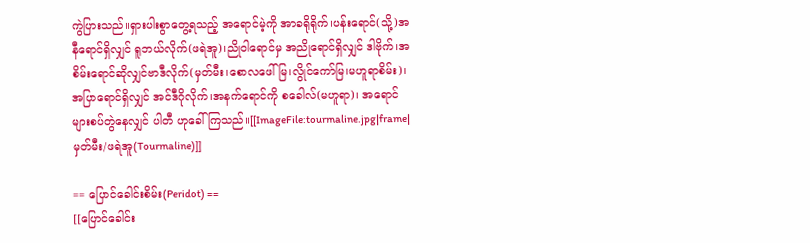ကွဲပြားသည်။ရှားပါးစွာတွေ့ရသည့် အရောင်မဲ့ကို အာခရိုရိုက်၊ပန်းရောင်(သို့)အနီရောင်ရှိလျှင် ရူဘယ်လိုက်(ဖရဲအူ)၊ညိုဝါရောင်မှ အညိုရောင်ရှိလျှင် ဒါဗိုက်၊အစိမ်းရောင်ဆိုလျှင်ဗာဒီလိုက်(မှတ်မီး၊စောလဖေါ်မြ၊လွိုင်ကော်မြ၊မဟူရာစိမ်း)၊အပြာရောင်ရှိလျှင် အင်ဒီဂိုလိုက်၊အနက်ရောင်ကို စခေါလ်(မဟူရာ)၊ အရောင်များစပ်တွဲနေလျှင် ပါတီ ဟုခေါ်ကြသည်။[[ImageFile:tourmaline.jpg|frame|မှတ်မီး/ဖရဲအူ(Tourmaline)]]

== ပြောင်ခေါင်းစိမ်း(Peridot) ==
[[ပြောင်ခေါင်း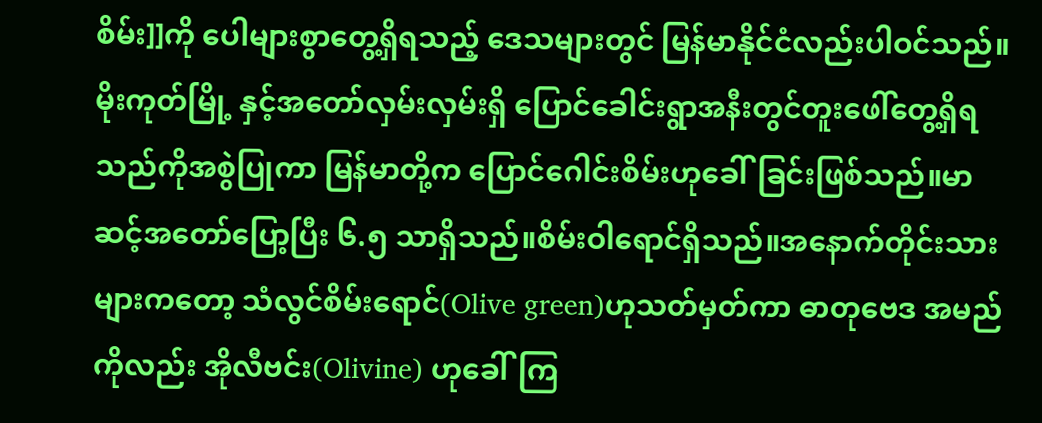စိမ်း]]ကို ပေါများစွာတွေ့ရှိရသည့် ဒေသများတွင် မြန်မာနိုင်ငံလည်းပါဝင်သည်။ မိုးကုတ်မြို့ နှင့်အတော်လှမ်းလှမ်းရှိ ပြောင်ခေါင်းရွာအနီးတွင်တူးဖေါ်တွေ့ရှိရသည်ကိုအစွဲပြုကာ မြန်မာတို့က ပြောင်ဂေါင်းစိမ်းဟုခေါ်ခြင်းဖြစ်သည်။မာဆင့်အတော်ပြော့ပြီး ၆.၅ သာရှိသည်။စိမ်းဝါရောင်ရှိသည်။အနောက်တိုင်းသားများကတော့ သံလွင်စိမ်းရောင်(Olive green)ဟုသတ်မှတ်ကာ ဓာတုဗေဒ အမည်ကိုလည်း အိုလီဗင်း(Olivine) ဟုခေါ်ကြ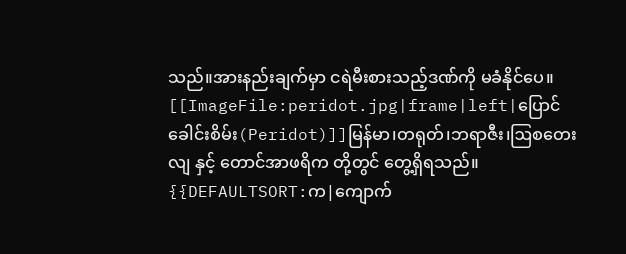သည်။အားနည်းချက်မှာ ငရဲမီးစားသည့်ဒဏ်ကို မခံနိုင်ပေ။ [[ImageFile:peridot.jpg|frame|left|ပြောင်ခေါင်းစိမ်း(Peridot)]]မြန်မာ၊တရုတ်၊ဘရာဇီး၊ဩစတေးလျ နှင့် တောင်အာဖရိက တို့တွင် တွေ့ရှိရသည်။
{{DEFAULTSORT:က|ကျောက်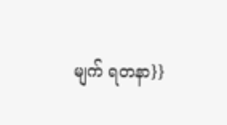မျက် ရတနာ}}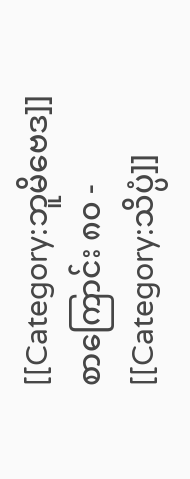[[Category:ဘူမိဗေဒ]]
စာကြောင်း ၈၀ -
[[Category:သိပ္ပံ]]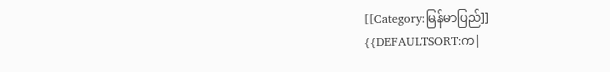[[Category:မြန်မာပြည်]]
{{DEFAULTSORT:က|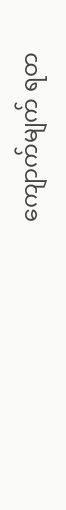ကျောက်မျက် ရတ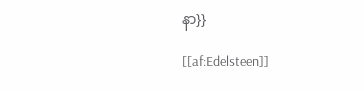နာ}}

[[af:Edelsteen]]